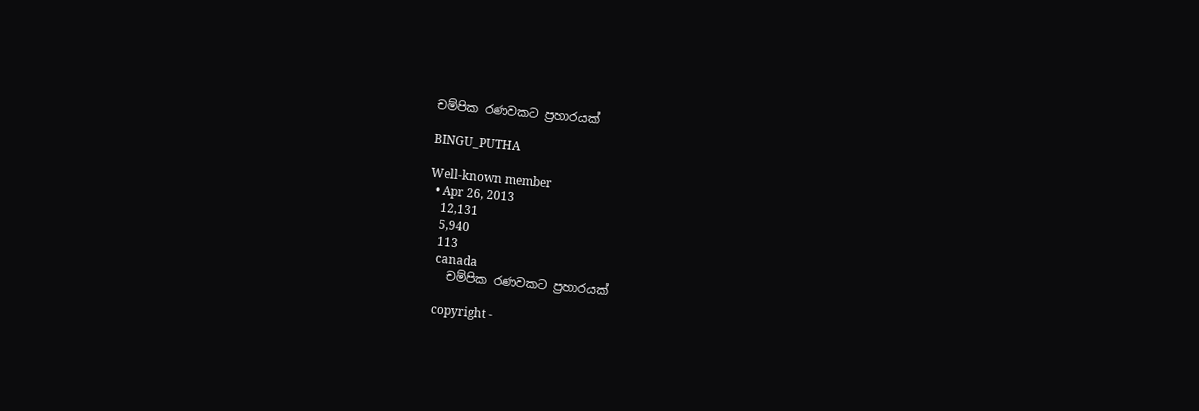චම්පික රණවකට ප්‍රහාරයක්

BINGU_PUTHA

Well-known member
  • Apr 26, 2013
    12,131
    5,940
    113
    canada
    චම්පික රණවකට ප්‍රහාරයක්

    copyright -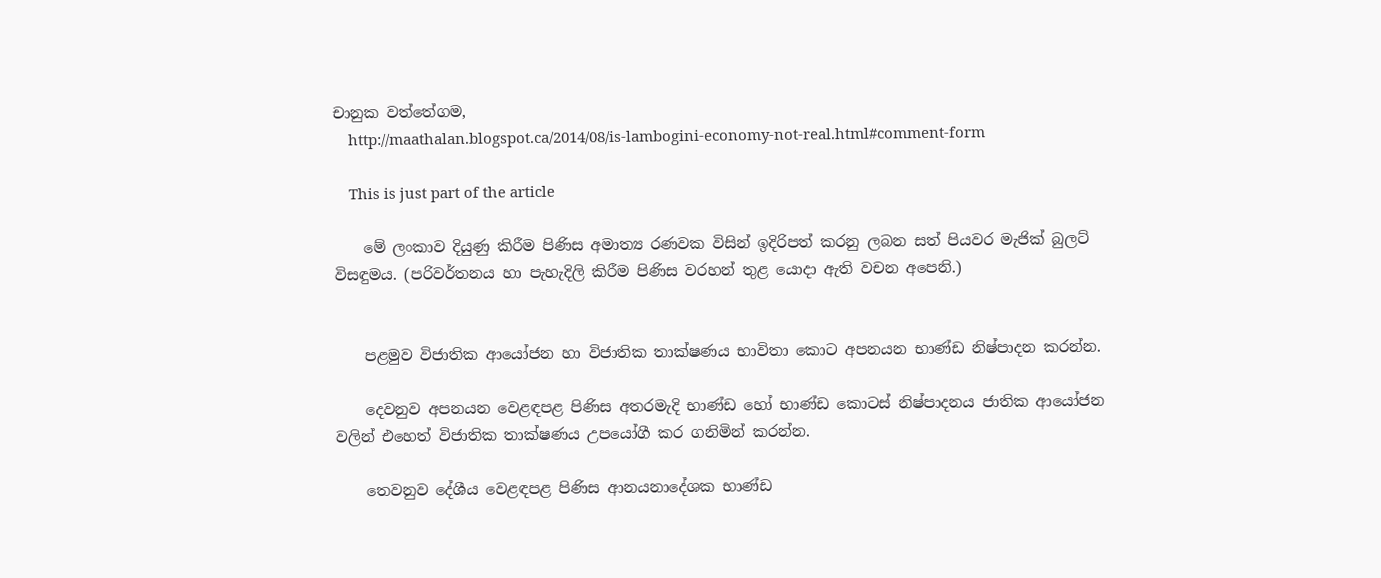චානුක වත්තේගම,
    http://maathalan.blogspot.ca/2014/08/is-lambogini-economy-not-real.html#comment-form

    This is just part of the article

    මේ ලංකාව දියුණු කිරීම පිණිස අමාත්‍ය රණවක විසින් ඉදිරිපත් කරනු ලබන සත් පියවර මැජික් බුලට් විසඳුමය. (පරිවර්තනය හා පැහැදිලි කිරීම පිණිස වරහන් තුළ යොදා ඇති වචන අපෙනි.)


    පළමුව විජාතික ආයෝජන හා විජාතික තාක්ෂණය භාවිතා කොට අපනයන භාණ්ඩ නිෂ්පාදන කරන්න.

    දෙවනුව අපනයන වෙළඳපළ පිණිස අතරමැදි භාණ්ඩ හෝ භාණ්ඩ කොටස් නිෂ්පාදනය ජාතික ආයෝජන වලින් එහෙත් විජාතික තාක්ෂණය උපයෝගී කර ගනිමින් කරන්න.

    තෙවනුව දේශීය වෙළඳපළ පිණිස ආනයනාදේශක භාණ්ඩ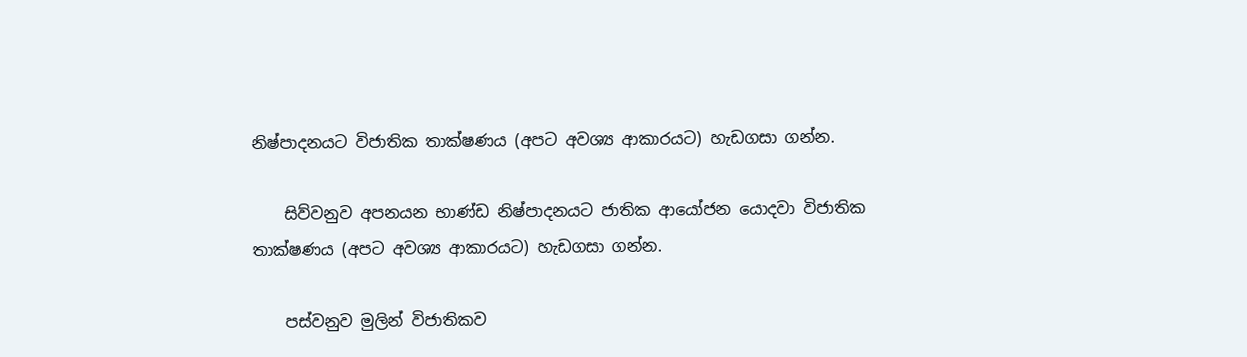නිෂ්පාදනයට විජාතික තාක්ෂණය (අපට අවශ්‍ය ආකාරයට) හැඩගසා ගන්න.

    සිව්වනුව අපනයන භාණ්ඩ නිෂ්පාදනයට ජාතික ආයෝජන යොදවා විජාතික තාක්ෂණය (අපට අවශ්‍ය ආකාරයට) හැඩගසා ගන්න.

    පස්වනුව මුලින් විජාතිකව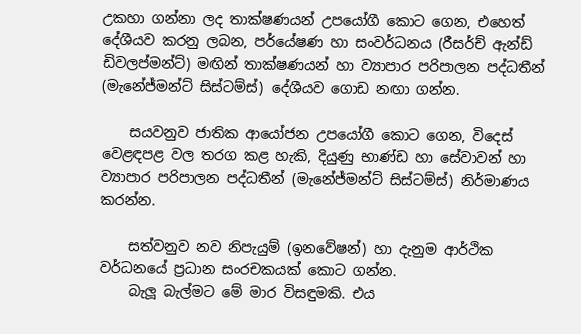උකහා ගන්නා ලද තාක්ෂණයන් උපයෝගී කොට ගෙන, එහෙත් දේශීයව කරනු ලබන, පර්යේෂණ හා සංවර්ධනය (රීසර්ච් ඇන්ඩ් ඩිවලප්මන්ට්) මඟින් තාක්ෂණයන් හා ව්‍යාපාර පරිපාලන පද්ධතීන් (මැනේජ්මන්ට් සිස්ටම්ස්) දේශීයව ගොඩ නඟා ගන්න.

    සයවනුව ජාතික ආයෝජන උපයෝගී කොට ගෙන, විදෙස් වෙළඳපළ වල තරග කළ හැකි, දියුණු භාණ්ඩ හා සේවාවන් හා ව්‍යාපාර පරිපාලන පද්ධතීන් (මැනේජ්මන්ට් සිස්ටම්ස්) නිර්මාණය කරන්න.

    සත්වනුව නව නිපැයුම් (ඉනවේෂන්) හා දැනුම ආර්ථික වර්ධනයේ ප්‍රධාන සංරචකයක් කොට ගන්න.
    බැලූ බැල්මට මේ මාර විසඳුමකි. එය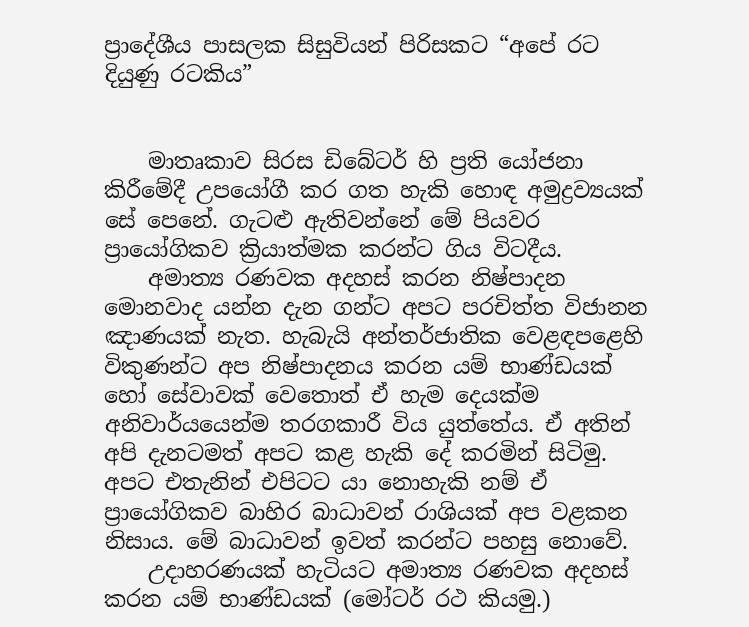ප්‍රාදේශීය පාසලක සිසුවියන් පිරිසකට “අපේ රට දියුණු රටකිය”


    මාතෘකාව සිරස ඩිබේටර් හි ප්‍රති යෝජනා කිරීමේදී උපයෝගී කර ගත හැකි හොඳ අමුද්‍රව්‍යයක් සේ පෙනේ. ගැටළු ඇතිවන්නේ මේ පියවර ප්‍රා‍යෝගිකව ක්‍රියාත්මක කරන්ට ගිය විටදීය.
    අමාත්‍ය රණවක අදහස් කරන නිෂ්පාදන මොනවාද යන්න දැන ගන්ට අපට පරචිත්ත විජානන ඤාණයක් නැත. හැබැයි අන්තර්ජාතික වෙළඳපළෙහි විකුණන්ට අප නිෂ්පාදනය කරන යම් භාණ්ඩයක් හෝ සේවාවක් වෙතොත් ඒ හැම දෙයක්ම අනිවාර්යයෙන්ම තරගකාරී විය යුත්තේය. ඒ අතින් අපි දැනටමත් අපට කළ හැකි දේ කරමින් සිටිමු. අපට එතැනින් එපිටට යා නොහැකි නම් ඒ ප්‍රායෝගිකව බාහිර බාධාවන් රාශියක් අප වළකන නිසාය. මේ බාධාවන් ඉවත් කරන්ට පහසු නොවේ.
    උදාහරණයක් හැටියට අමාත්‍ය රණවක අදහස් කරන යම් භාණ්ඩයක් (මෝටර් රථ කියමු.)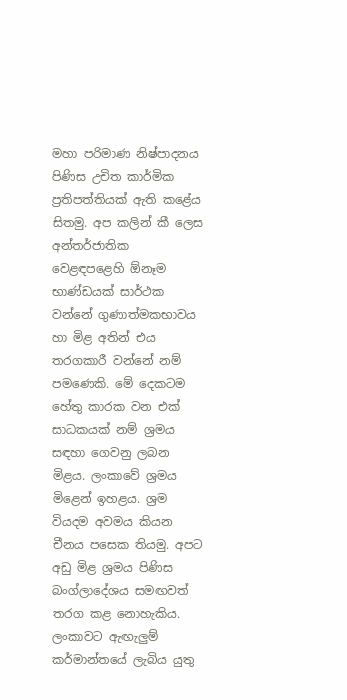මහා පරිමාණ නිෂ්පාදනය පිණිස උචිත කාර්මික ප්‍රතිපත්තියක් ඇති කළේය සිතමු. අප කලින් කී ලෙස අන්තර්ජාතික වෙළඳපළෙහි ඕනෑම භාණ්ඩයක් සාර්ථක වන්නේ ගුණාත්මකභාවය හා මිළ අතින් එය තරගකාරී වන්නේ නම් පමණෙකි. මේ දෙකටම හේතු කාරක වන එක් සාධකයක් නම් ශ්‍රමය සඳහා ගෙවනු ලබන මිළය. ලංකාවේ ශ්‍රමය මිළෙන් ඉහළය. ශ්‍රම වියදම අවමය කියන චීනය පසෙක තියමු. අපට අඩු මිළ ශ්‍රමය පිණිස බංග්ලාදේශය සමඟවත් තරග කළ නොහැකිය. ලංකාවට ඇඟැලුම් කර්මාන්තයේ ලැබිය යුතු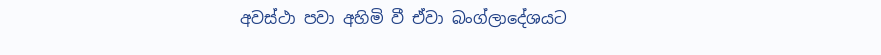අවස්ථා පවා අහිමි වී ඒවා බංග්ලාදේශයට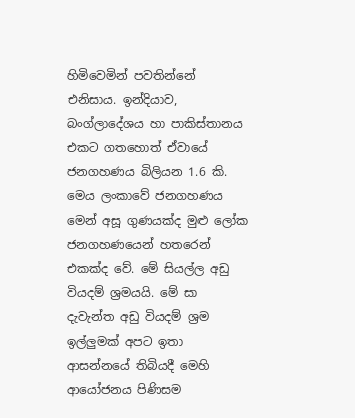හිමිවෙමින් පවතින්නේ එනිසාය. ඉන්දියාව, බංග්ලාදේශය හා පාකිස්තානය එකට ගතහොත් ඒවායේ ජනගහණය බිලියන 1.6 කි. මෙය ලංකාවේ ජනගහණය මෙන් අසූ ගුණයක්ද මුළු ලෝක ජනගහණයෙන් හතරෙන් එකක්ද වේ. මේ සියල්ල අඩු වියදම් ශ්‍රමයයි. මේ සා දැවැන්ත අඩු වියදම් ශ්‍රම ඉල්ලුමක් අපට ඉතා ආසන්නයේ තිබියදී මෙහි ආයෝජනය පිණිසම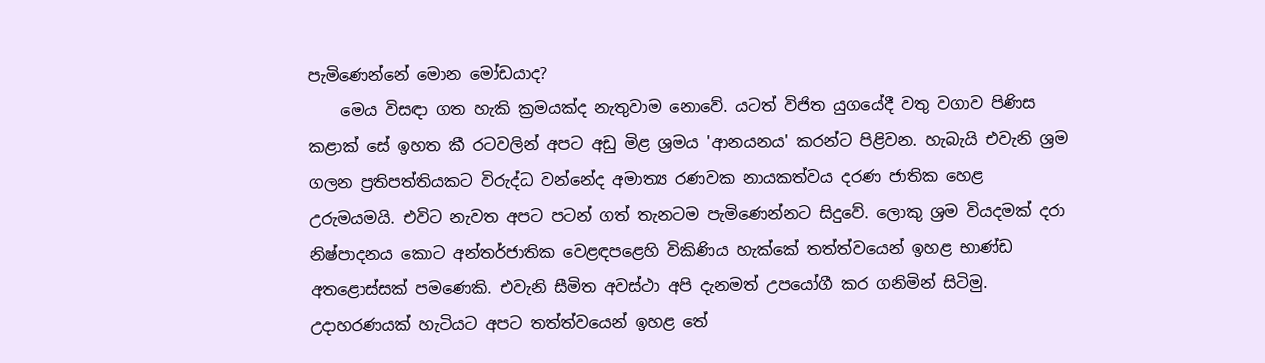පැමිණෙන්නේ මොන මෝඩයාද?
    මෙය විසඳා ගත හැකි ක්‍රමයක්ද නැතුවාම නොවේ. යටත් විජිත යුගයේදී වතු වගාව පිණිස කළාක් සේ ඉහත කී රටවලින් අපට අඩු මිළ ශ්‍රමය 'ආනයනය' කරන්ට පිළිවන. හැබැයි එවැනි ශ්‍රම ගලන ප්‍රතිපත්තියකට විරුද්ධ වන්නේද අමාත්‍ය රණවක නායකත්වය දරණ ජාතික හෙළ උරුමයමයි. එවිට නැවත අපට පටන් ගත් තැනටම පැමිණෙන්නට සිදුවේ. ලොකු ශ්‍රම වියදමක් දරා නිෂ්පාදනය කොට අන්තර්ජාතික වෙළඳපළෙහි විකිණිය හැක්කේ තත්ත්වයෙන් ඉහළ භාණ්ඩ අතළොස්සක් පමණෙකි. එවැනි සීමිත අවස්ථා අපි දැනමත් උපයෝගී කර ගනිමින් සිටිමු. උදාහරණයක් හැටියට අපට තත්ත්වයෙන් ඉහළ තේ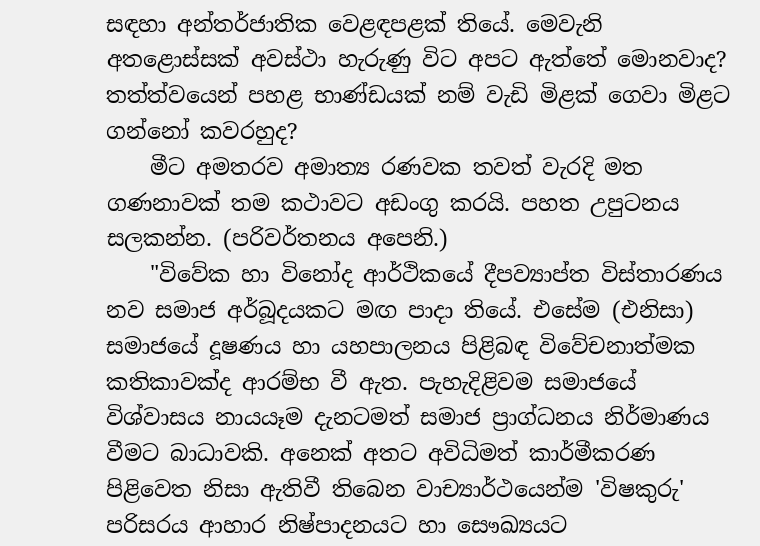සඳහා අන්තර්ජාතික වෙළඳපළක් තියේ. මෙවැනි අතළොස්සක් අවස්ථා හැරුණු විට අපට ඇත්තේ මොනවාද? තත්ත්වයෙන් පහළ භාණ්ඩයක් නම් වැඩි මිළක් ගෙවා මිළට ගන්නෝ කවරහුද?
    මීට අමතරව අමාත්‍ය රණවක තවත් වැරදි මත ගණනාවක් තම කථාවට අඩංගු කරයි. පහත උපුටනය සලකන්න. (පරිවර්තනය අපෙනි.)
    "විවේක හා විනෝද ආර්ථිකයේ දීපව්‍යාප්ත විස්තාරණය නව සමාජ අර්බූදයකට මඟ පාදා තියේ. එසේම (එනිසා) සමාජයේ දූෂණය හා යහපාලනය පිළිබඳ විවේචනාත්මක කතිකාවක්ද ආරම්භ වී ඇත. පැහැදිළිවම සමාජයේ විශ්වාසය නායයෑම දැනටමත් සමාජ ප්‍රාග්ධනය නිර්මාණය වීමට බාධාවකි. අනෙක් අතට අවිධිමත් කාර්මීකරණ පිළිවෙත නිසා ඇතිවී තිබෙන වාච්‍යාර්ථයෙන්ම 'විෂකුරු' පරිසරය ආහාර නිෂ්පාදනයට හා සෞඛ්‍යයට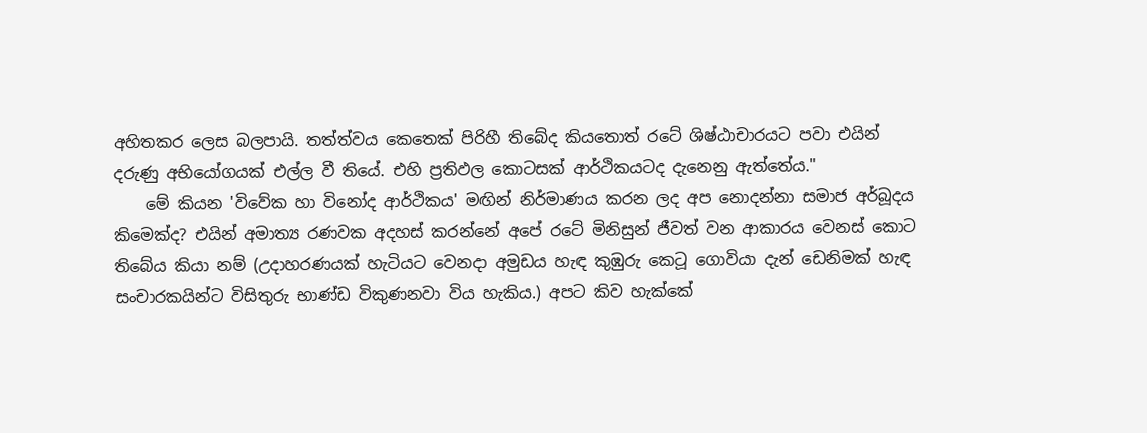අහිතකර ලෙස බලපායි. තත්ත්වය කෙතෙක් පිරිහී තිබේද කියතොත් රටේ ශිෂ්ඨාචාරයට පවා එයින් දරුණු අභියෝගයක් එල්ල වී තියේ. එහි ප්‍රතිඵල කොටසක් ආර්ථිකයටද දැනෙනු ඇත්තේය."
    මේ කියන 'විවේක හා විනෝද ආර්ථිකය' මඟින් නිර්මාණය කරන ලද අප නොදන්නා සමාජ අර්බූදය කිමෙක්ද? එයින් අමාත්‍ය රණවක අදහස් කරන්නේ අපේ රටේ මිනිසුන් ජීවත් වන ආකාරය වෙනස් කොට තිබේය කියා නම් (උදාහරණයක් හැටියට වෙනදා අමුඩය හැඳ කුඹුරු කෙටූ ගොවියා දැන් ඩෙනිමක් හැඳ සංචාරකයින්ට විසිතුරු භාණ්ඩ විකුණනවා විය හැකිය.) අපට කිව හැක්කේ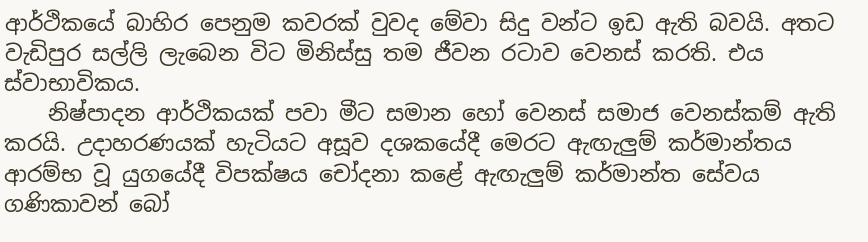ආර්ථිකයේ බාහිර පෙනුම කවරක් වුවද මේවා සිදු වන්ට ඉඩ ඇති බවයි. අතට වැඩිපුර සල්ලි ලැබෙන විට මිනිස්සු තම ජීවන රටාව වෙනස් කරති. එය ස්වාභාවිකය.
    නිෂ්පාදන ආර්ථිකයක් පවා මීට සමාන හෝ වෙනස් සමාජ වෙනස්කම් ඇති කරයි. උදාහරණයක් හැටියට අසූව දශකයේදී මෙරට ඇඟැලුම් කර්මාන්තය ආරම්භ වූ යුගයේදී විපක්ෂය චෝදනා කළේ ඇඟැලුම් කර්මාන්ත සේවය ගණිකාවන් බෝ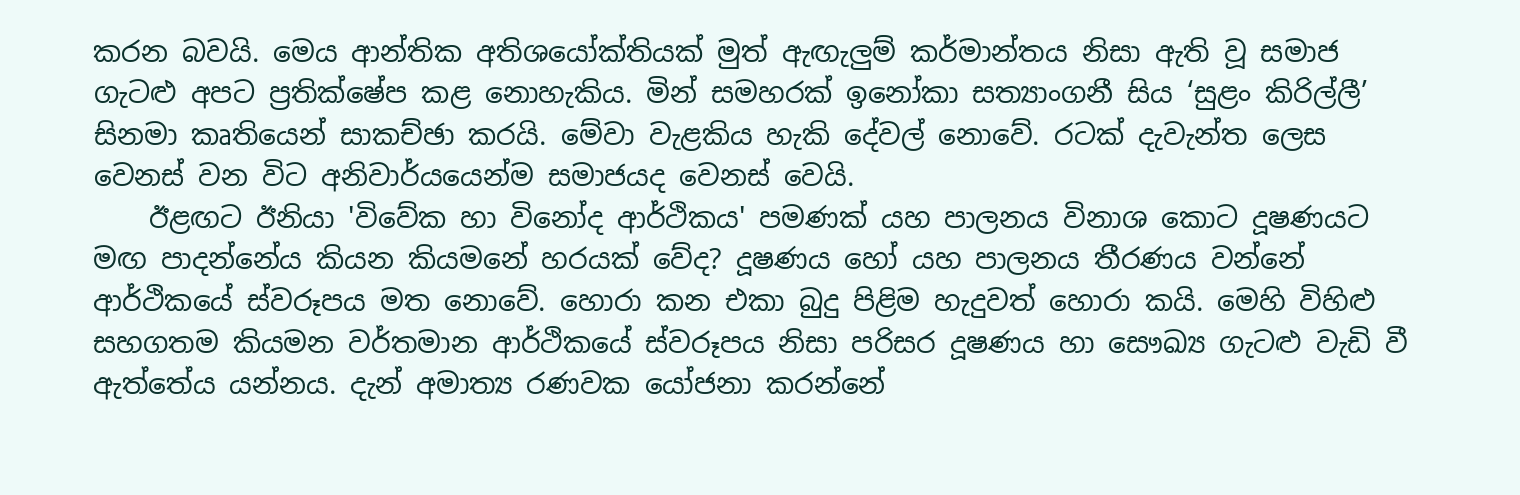කරන බවයි. මෙය ආන්තික අතිශයෝක්තියක් මුත් ඇඟැලුම් කර්මාන්තය නිසා ඇති වූ සමාජ ගැටළු අපට ප්‍රතික්ෂේප කළ නොහැකිය. මින් සමහරක් ඉනෝකා සත්‍යාංගනී සිය ‘සුළං කිරිල්ලී’ සිනමා කෘතියෙන් සාකච්ඡා කරයි. මේවා වැළකිය හැකි දේවල් නොවේ. රටක් දැවැන්ත ලෙස වෙනස් වන විට අනිවාර්යයෙන්ම සමාජයද වෙනස් වෙයි.
    ඊළඟට ඊනියා 'විවේක හා විනෝද ආර්ථිකය' පමණක් යහ පාලනය විනාශ කොට දූෂණයට මඟ පාදන්නේය කියන කියමනේ හරයක් වේද? දූෂණය හෝ යහ පාලනය තීරණය වන්නේ ආර්ථිකයේ ස්වරූපය මත නොවේ. හොරා කන එකා බුදු පිළිම හැදුවත් හොරා කයි. මෙහි විහිළු සහගතම කියමන වර්තමාන ආර්ථිකයේ ස්වරූපය නිසා පරිසර දූෂණය හා සෞඛ්‍ය ගැටළු වැඩි වී ඇත්තේය යන්නය. දැන් අමාත්‍ය රණවක යෝජනා කරන්නේ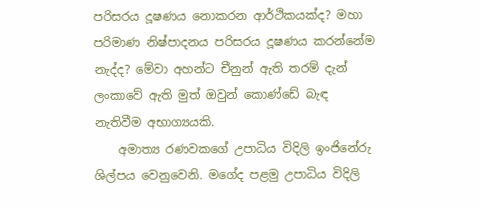පරිසරය දූෂණය නොකරන ආර්ථිකයක්ද? මහා පරිමාණ නිෂ්පාදනය පරිසරය දූෂණය කරන්නේම නැද්ද? මේවා අහන්ට චීනුන් ඇති තරම් දැන් ලංකාවේ ඇති මුත් ඔවුන් කොණ්ඩේ බැඳ නැතිවීම අභාග්‍යයකි.
    අමාත්‍ය රණවකගේ උපාධිය විදිලි ඉංජිනේරු ශිල්පය වෙනුවෙනි. මගේද පළමු උපාධිය විදිලි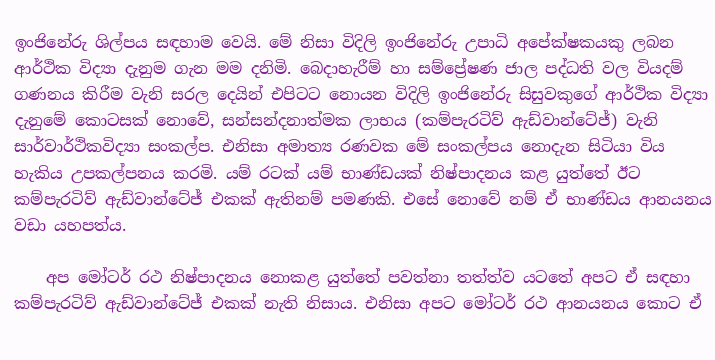ඉංජිනේරු ශිල්පය සඳහාම වෙයි. මේ නිසා විදිලි ඉංජිනේරු උපාධි අපේක්ෂකයකු ලබන ආර්ථික විද්‍යා දැනුම ගැන මම දනිමි. බෙදාහැරීම් හා සම්ප්‍රේෂණ ජාල පද්ධති වල වියදම් ගණනය කිරීම වැනි සරල දෙයින් එපිටට නොයන විදිලි ඉංජිනේරු සිසුවකුගේ ආර්ථික විද්‍යා දැනුමේ කොටසක් නොවේ, සන්සන්දනාත්මක ලාභය (කම්පැරටිව් ඇඩ්වාන්ටේජ්) වැනි සාර්වාර්ථිකවිද්‍යා සංකල්ප. එනිසා අමාත්‍ය රණවක මේ සංකල්පය නොදැන සිටියා විය හැකිය උපකල්පනය කරමි. යම් රටක් යම් භාණ්ඩයක් නිෂ්පාදනය කළ යුත්තේ ඊට කම්පැරටිව් ඇඩ්වාන්ටේජ් එකක් ඇතිනම් පමණකි. එසේ නොවේ නම් ඒ භාණ්ඩය ආනයනය වඩා යහපත්ය.

    අප මෝටර් රථ නිෂ්පාදනය නොකළ යුත්තේ පවත්නා තත්ත්ව යටතේ අපට ඒ සඳහා කම්පැරටිව් ඇඩ්වාන්ටේජ් එකක් නැති නිසාය. එනිසා අපට මෝටර් රථ ආනයනය කොට ඒ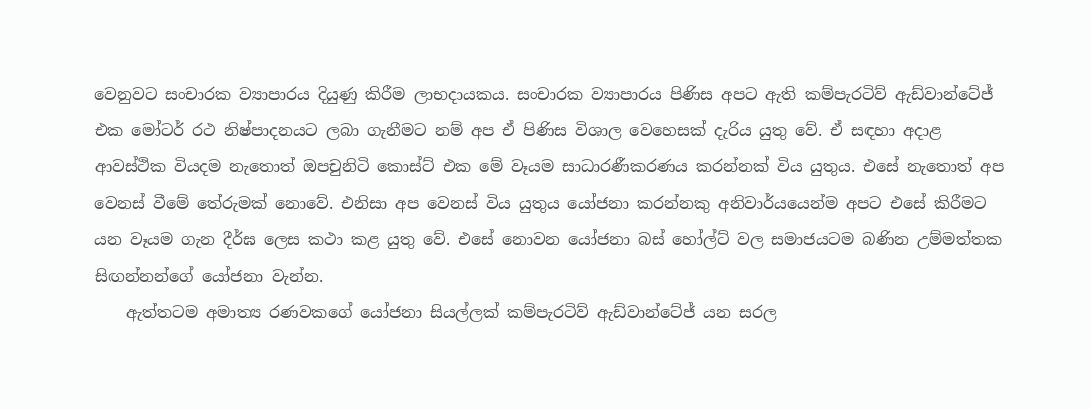වෙනුවට සංචාරක ව්‍යාපාරය දියුණු කිරීම ලාභදායකය. සංචාරක ව්‍යාපාරය පිණිස අපට ඇති කම්පැරටිව් ඇඩ්වාන්ටේජ් එක මෝටර් රථ නිෂ්පාදනයට ලබා ගැනීමට නම් අප ඒ පිණිස විශාල වෙහෙසක් දැරිය යුතු වේ. ඒ සඳහා අදාළ ආවස්ථික වියදම නැතොත් ඔපචුනිටි කොස්ට් එක මේ වෑයම සාධාරණීකරණය කරන්නක් විය යුතුය. එසේ නැතොත් අප වෙනස් වීමේ තේරුමක් නොවේ. එනිසා අප වෙනස් විය යුතුය යෝජනා කරන්නකු අනිවාර්යයෙන්ම අපට එසේ කිරීමට යන වෑයම ගැන දීර්ඝ ලෙස කථා කළ යුතු වේ. එසේ නොවන යෝජනා බස් හෝල්ට් වල සමාජයටම බණින උම්මත්තක සිඟන්නන්ගේ යෝජනා වැන්න.
    ඇත්තටම අමාත්‍ය රණවකගේ යෝජනා සියල්ලක් කම්පැරටිව් ඇඩ්වාන්ටේජ් යන සරල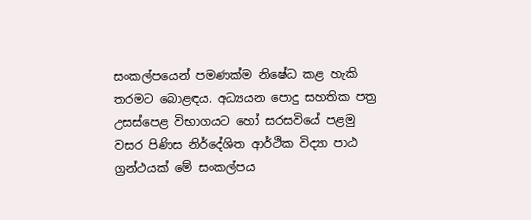සංකල්පයෙන් පමණක්ම නිෂේධ කළ හැකි තරමට බොළඳය. අධ්‍යයන පොදු සහතික පත්‍ර උසස්පෙළ විභාගයට හෝ සරසවියේ පළමු වසර පිණිස නිර්දේශිත ආර්ථික විද්‍යා පාඨ ග්‍රන්ථයක් මේ සංකල්පය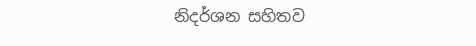නිදර්ශන සහිතව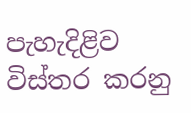පැහැදිළිව විස්තර කරනු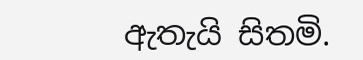ඇතැයි සිතමි.